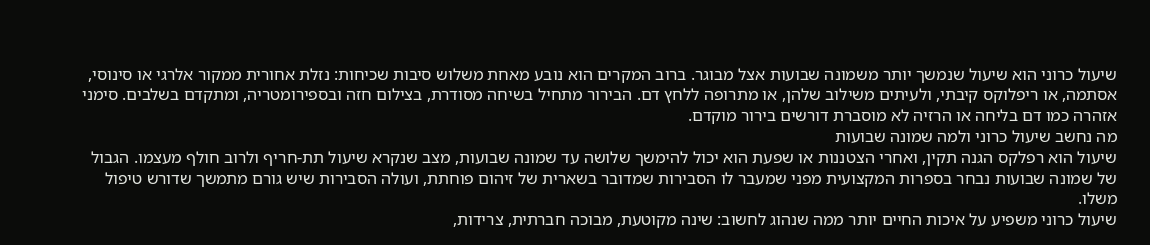שיעול כרוני הוא שיעול שנמשך יותר משמונה שבועות אצל מבוגר. ברוב המקרים הוא נובע מאחת משלוש סיבות שכיחות: נזלת אחורית ממקור אלרגי או סינוסי, אסתמה, או ריפלוקס קיבתי, ולעיתים משילוב שלהן, או מתרופה ללחץ דם. הבירור מתחיל בשיחה מסודרת, בצילום חזה ובספירומטריה, ומתקדם בשלבים. סימני אזהרה כמו דם בליחה או הרזיה לא מוסברת דורשים בירור מוקדם.
מה נחשב שיעול כרוני ולמה שמונה שבועות
שיעול הוא רפלקס הגנה תקין, ואחרי הצטננות או שפעת הוא יכול להימשך שלושה עד שמונה שבועות, מצב שנקרא שיעול תת-חריף ולרוב חולף מעצמו. הגבול של שמונה שבועות נבחר בספרות המקצועית מפני שמעבר לו הסבירות שמדובר בשארית של זיהום פוחתת, ועולה הסבירות שיש גורם מתמשך שדורש טיפול משלו.
שיעול כרוני משפיע על איכות החיים יותר ממה שנהוג לחשוב: שינה מקוטעת, מבוכה חברתית, צרידות,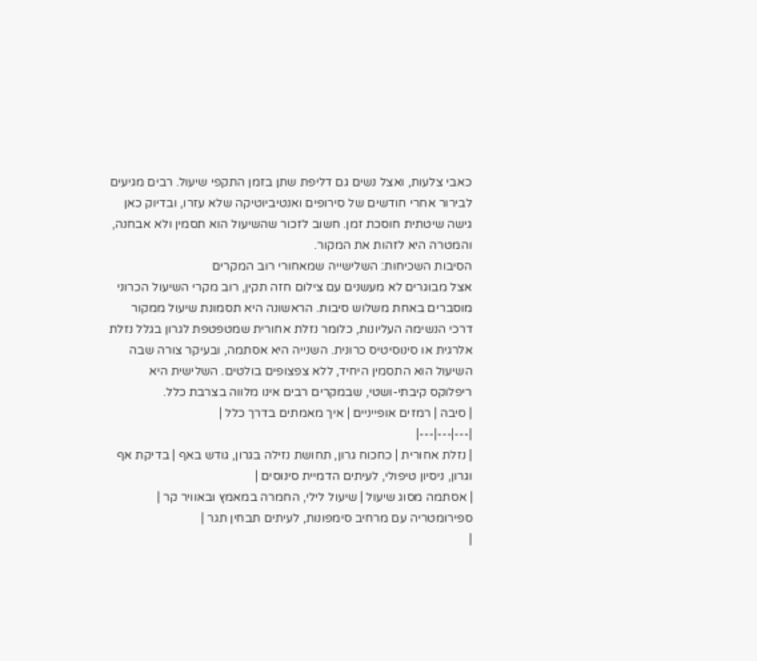כאבי צלעות, ואצל נשים גם דליפת שתן בזמן התקפי שיעול. רבים מגיעים לבירור אחרי חודשים של סירופים ואנטיביוטיקה שלא עזרו, ובדיוק כאן גישה שיטתית חוסכת זמן. חשוב לזכור שהשיעול הוא תסמין ולא אבחנה, והמטרה היא לזהות את המקור.
הסיבות השכיחות: השלישייה שמאחורי רוב המקרים
אצל מבוגרים לא מעשנים עם צילום חזה תקין, רוב מקרי השיעול הכרוני מוסברים באחת משלוש סיבות. הראשונה היא תסמונת שיעול ממקור דרכי הנשימה העליונות, כלומר נזלת אחורית שמטפטפת לגרון בגלל נזלת אלרגית או סינוסיטיס כרונית. השנייה היא אסתמה, ובעיקר צורה שבה השיעול הוא התסמין היחיד, ללא צפצופים בולטים. השלישית היא ריפלוקס קיבתי-ושטי, שבמקרים רבים אינו מלווה בצרבת כלל.
| סיבה | רמזים אופייניים | איך מאמתים בדרך כלל |
|---|---|---|
| נזלת אחורית | כחכוח גרון, תחושת נזילה בגרון, גודש באף | בדיקת אף וגרון, ניסיון טיפולי, לעיתים הדמיית סינוסים |
| אסתמה מסוג שיעול | שיעול לילי, החמרה במאמץ ובאוויר קר | ספירומטריה עם מרחיב סימפונות, לעיתים תבחין תגר |
|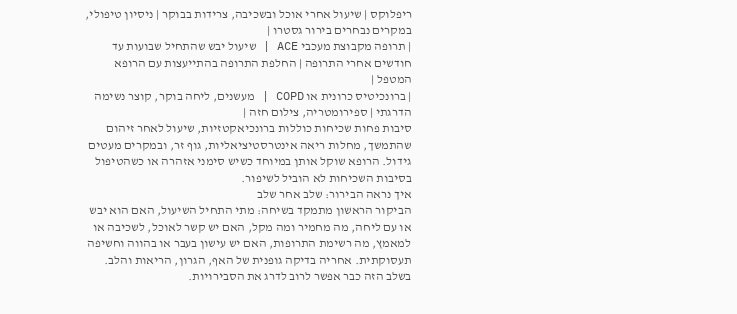ריפלוקס | שיעול אחרי אוכל ובשכיבה, צרידות בבוקר | ניסיון טיפולי, במקרים נבחרים בירור גסטרו |
| תרופה מקבוצת מעכבי ACE | שיעול יבש שהתחיל שבועות עד חודשים אחרי התרופה | החלפת התרופה בהתייעצות עם הרופא המטפל |
| ברונכיטיס כרונית או COPD | מעשנים, ליחה בוקר, קוצר נשימה הדרגתי | ספירומטריה, צילום חזה |
סיבות פחות שכיחות כוללות ברונכיאקטזיות, שיעול לאחר זיהום שהתמשך, מחלות ריאה אינטרסטיציאליות, גוף זר, ובמקרים מעטים גידול. הרופא שוקל אותן במיוחד כשיש סימני אזהרה או כשהטיפול בסיבות השכיחות לא הוביל לשיפור.
איך נראה הבירור: שלב אחר שלב
הביקור הראשון מתמקד בשיחה: מתי התחיל השיעול, האם הוא יבש או עם ליחה, מה מחמיר ומה מקל, האם יש קשר לאוכל, לשכיבה או למאמץ, מה רשימת התרופות, האם יש עישון בעבר או בהווה וחשיפה תעסוקתית. אחריה בדיקה גופנית של האף, הגרון, הריאות והלב. בשלב הזה כבר אפשר לרוב לדרג את הסבירויות.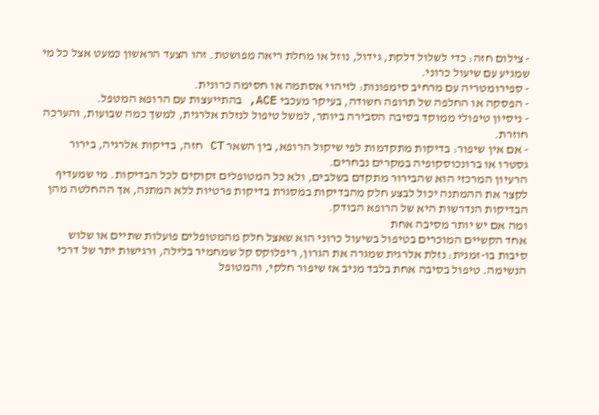- צילום חזה: כדי לשלול דלקת, גידול, נוזל או מחלת ריאה מפושטת. זהו הצעד הראשון כמעט אצל כל מי שמגיע עם שיעול כרוני.
- ספירומטריה עם מרחיב סימפונות: לזיהוי אסתמה או חסימה כרונית.
- הפסקה או החלפה של תרופה חשודה, בעיקר מעכבי ACE, בהתייעצות עם הרופא המטפל.
- ניסיון טיפולי ממוקד בסיבה הסבירה ביותר, למשל טיפול לנזלת אלרגית, למשך כמה שבועות, והערכה חוזרת.
- אם אין שיפור: בדיקות מתקדמות לפי שיקול הרופא, בין השאר CT חזה, בדיקות אלרגיה, בירור גסטרו או ברונכוסקופיה במקרים נבחרים.
הרעיון המרכזי הוא שהבירור מתקדם בשלבים, ולא כל המטופלים זקוקים לכל הבדיקות. מי שמעדיף לקצר את ההמתנה יכול לבצע חלק מהבדיקות במסגרת בדיקות פרטיות ללא המתנה, אך ההחלטה מהן הבדיקות הנדרשות היא של הרופא הבודק.
ומה אם יש יותר מסיבה אחת
אחד הקשיים המוכרים בטיפול בשיעול כרוני הוא שאצל חלק מהמטופלים פועלות שתיים או שלוש סיבות בו-זמנית: נזלת אלרגית שמגרה את הגרון, ריפלוקס קל שמחמיר בלילה, ורגישות יתר של דרכי הנשימה. טיפול בסיבה אחת בלבד מניב אז שיפור חלקי, והמטופל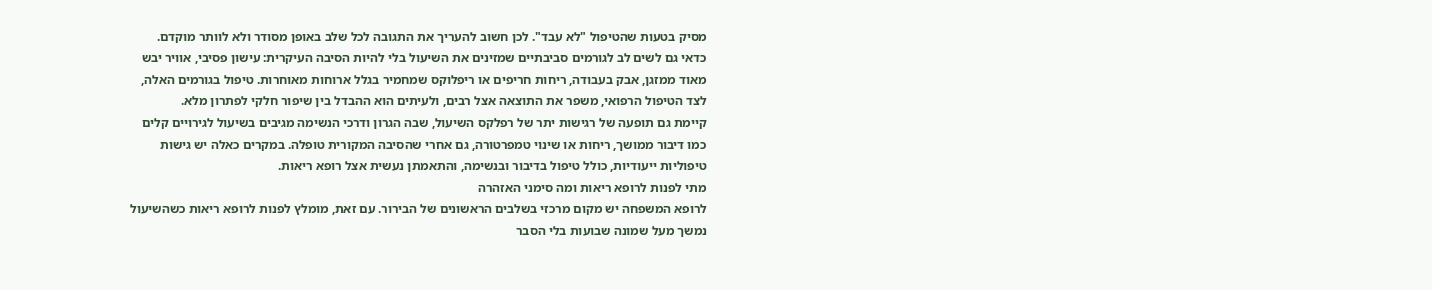מסיק בטעות שהטיפול "לא עבד". לכן חשוב להעריך את התגובה לכל שלב באופן מסודר ולא לוותר מוקדם.
כדאי גם לשים לב לגורמים סביבתיים שמזינים את השיעול בלי להיות הסיבה העיקרית: עישון פסיבי, אוויר יבש מאוד ממזגן, אבק בעבודה, ריחות חריפים או ריפלוקס שמחמיר בגלל ארוחות מאוחרות. טיפול בגורמים האלה, לצד הטיפול הרפואי, משפר את התוצאה אצל רבים, ולעיתים הוא ההבדל בין שיפור חלקי לפתרון מלא.
קיימת גם תופעה של רגישות יתר של רפלקס השיעול, שבה הגרון ודרכי הנשימה מגיבים בשיעול לגירויים קלים כמו דיבור ממושך, ריחות או שינוי טמפרטורה, גם אחרי שהסיבה המקורית טופלה. במקרים כאלה יש גישות טיפוליות ייעודיות, כולל טיפול בדיבור ובנשימה, והתאמתן נעשית אצל רופא ריאות.
מתי לפנות לרופא ריאות ומה סימני האזהרה
לרופא המשפחה יש מקום מרכזי בשלבים הראשונים של הבירור. עם זאת, מומלץ לפנות לרופא ריאות כשהשיעול נמשך מעל שמונה שבועות בלי הסבר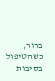ברור, כשהטיפול בסיבות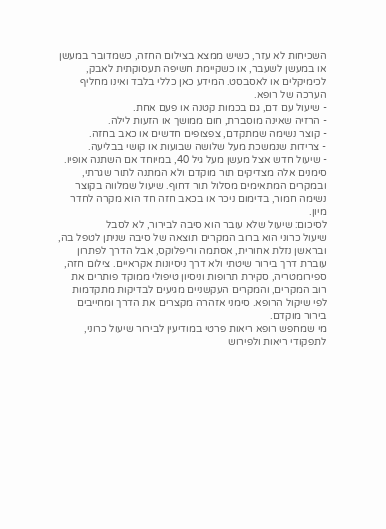השכיחות לא עזר, כשיש ממצא בצילום החזה, כשמדובר במעשן או במעשן לשעבר, או כשקיימת חשיפה תעסוקתית לאבק, לכימיקלים או לאסבסט. המידע כאן כללי בלבד ואינו מחליף הערכה של רופא.
- שיעול עם דם, גם בכמות קטנה או פעם אחת.
- הרזיה שאינה מוסברת, חום ממושך או הזעות לילה.
- קוצר נשימה שמתקדם, צפצופים חדשים או כאב בחזה.
- צרידות שנמשכת מעל שלושה שבועות או קושי בבליעה.
- שיעול חדש אצל מעשן מעל גיל 40, במיוחד אם השתנה אופיו.
סימנים אלה מצדיקים תור מוקדם ולא המתנה לתור שגרתי, ובמקרים המתאימים מסלול תור דחוף. שיעול שמלווה בקוצר נשימה חמור, בדימום ניכר או בכאב חזה חד הוא מקרה לחדר מיון.
לסיכום: שיעול שלא עובר הוא סיבה לבירור, לא לסבל
שיעול כרוני הוא ברוב המקרים תוצאה של סיבה שניתן לטפל בה, ובראשן נזלת אחורית, אסתמה וריפלוקס, אבל הדרך לפתרון עוברת דרך בירור שיטתי ולא דרך ניסיונות אקראיים. צילום חזה, ספירומטריה, סקירת תרופות וניסיון טיפולי ממוקד פותרים את רוב המקרים, והמקרים העקשניים מגיעים לבדיקות מתקדמות לפי שיקול הרופא. סימני אזהרה מקצרים את הדרך ומחייבים בירור מוקדם.
מי שמחפש רופא ריאות פרטי במודיעין לבירור שיעול כרוני, לתפקודי ריאות ולפירוש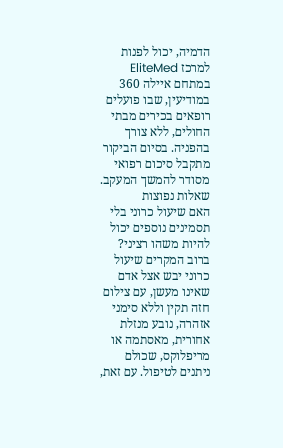הדמיה, יכול לפנות למרכז EliteMed במתחם איילה 360 במודיעין, שבו פועלים רופאים בכירים מבתי החולים, ללא צורך בהפניה. בסיום הביקור מתקבל סיכום רפואי מסודר להמשך המעקב.
שאלות נפוצות
האם שיעול כרוני בלי תסמינים נוספים יכול להיות משהו רציני?
ברוב המקרים שיעול כרוני יבש אצל אדם שאינו מעשן, עם צילום חזה תקין וללא סימני אזהרה, נובע מנזלת אחורית, מאסתמה או מריפלוקס, שכולם ניתנים לטיפול. עם זאת,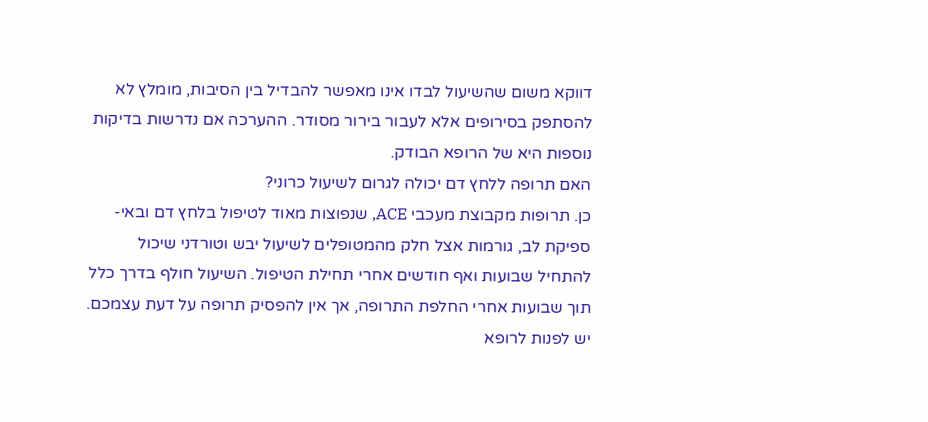דווקא משום שהשיעול לבדו אינו מאפשר להבדיל בין הסיבות, מומלץ לא להסתפק בסירופים אלא לעבור בירור מסודר. ההערכה אם נדרשות בדיקות נוספות היא של הרופא הבודק.
האם תרופה ללחץ דם יכולה לגרום לשיעול כרוני?
כן. תרופות מקבוצת מעכבי ACE, שנפוצות מאוד לטיפול בלחץ דם ובאי-ספיקת לב, גורמות אצל חלק מהמטופלים לשיעול יבש וטורדני שיכול להתחיל שבועות ואף חודשים אחרי תחילת הטיפול. השיעול חולף בדרך כלל תוך שבועות אחרי החלפת התרופה, אך אין להפסיק תרופה על דעת עצמכם. יש לפנות לרופא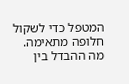המטפל כדי לשקול חלופה מתאימה.
מה ההבדל בין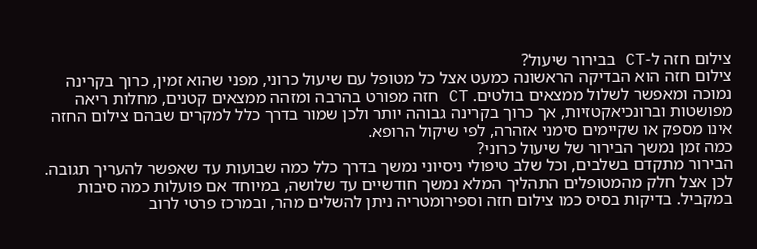צילום חזה ל-CT בבירור שיעול?
צילום חזה הוא הבדיקה הראשונה כמעט אצל כל מטופל עם שיעול כרוני, מפני שהוא זמין, כרוך בקרינה נמוכה ומאפשר לשלול ממצאים בולטים. CT חזה מפורט בהרבה ומזהה ממצאים קטנים, מחלות ריאה מפושטות וברונכיאקטזיות, אך כרוך בקרינה גבוהה יותר ולכן שמור בדרך כלל למקרים שבהם צילום החזה אינו מספק או שקיימים סימני אזהרה, לפי שיקול הרופא.
כמה זמן נמשך הבירור של שיעול כרוני?
הבירור מתקדם בשלבים, וכל שלב טיפולי ניסיוני נמשך בדרך כלל כמה שבועות עד שאפשר להעריך תגובה. לכן אצל חלק מהמטופלים התהליך המלא נמשך חודשיים עד שלושה, במיוחד אם פועלות כמה סיבות במקביל. בדיקות בסיס כמו צילום חזה וספירומטריה ניתן להשלים מהר, ובמרכז פרטי לרוב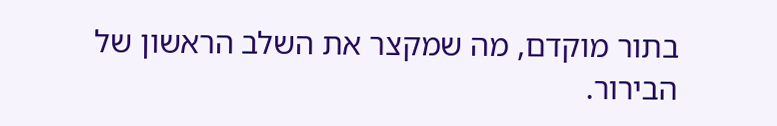בתור מוקדם, מה שמקצר את השלב הראשון של הבירור.